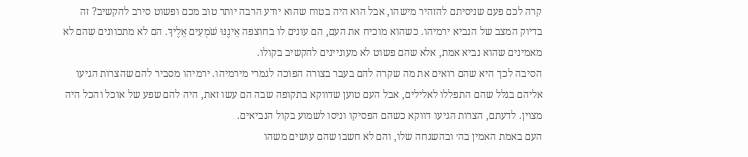קרה לכם פעם שניסיתם להזהיר מישהו, אבל הוא היה בטוח שהוא יודע הרבה יותר טוב מכם ופשוט סירב להקשיב? זה בדיוק המצב של הנביא ירמיהו. כשהוא מוכיח את העם, הם עונים לו בחוצפה אֵינֶנּוּ שֹׁמְעִים אֵלֶיךָ. הם לא מתכוונים שהם לא מאמינים שהוא נביא אמת, אלא שהם פשוט לא מעוניינים להקשיב בקולו.
הסיבה לכך היא שהם רואים את מה שקרה להם בעבר בצורה הפוכה לגמרי מירמיהו. ירמיהו מסביר להם שהצרות הגיעו אליהם בגלל שהם התפללו לאלילים, אבל העם טוען שדווקא בתקופה שבה הם עשו זאת, היה להם שפע של אוכל והכל היה מצוין. לדעתם, הצרות הגיעו דווקא כשהם הפסיקו וניסו לשמוע בקול הנביאים.
העם באמת האמין בה׳ ובהשגחה שלו, והם לא חשבו שהם עושים משהו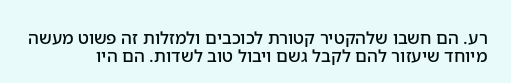רע. הם חשבו שלהקטיר קטורת לכוכבים ולמזלות זה פשוט מעשה מיוחד שיעזור להם לקבל גשם ויבול טוב לשדות. הם היו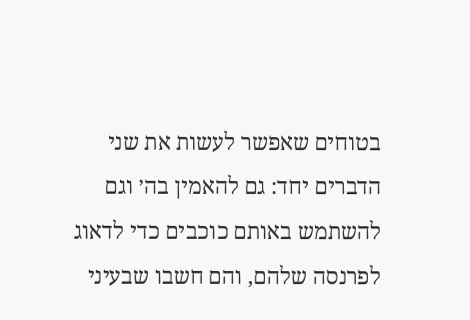בטוחים שאפשר לעשות את שני הדברים יחד: גם להאמין בה׳ וגם להשתמש באותם כוכבים כדי לדאוג לפרנסה שלהם, והם חשבו שבעיני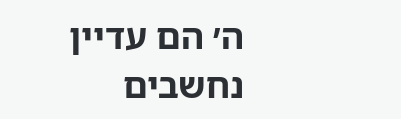ה׳ הם עדיין נחשבים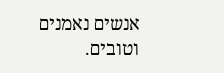אנשים נאמנים וטובים.